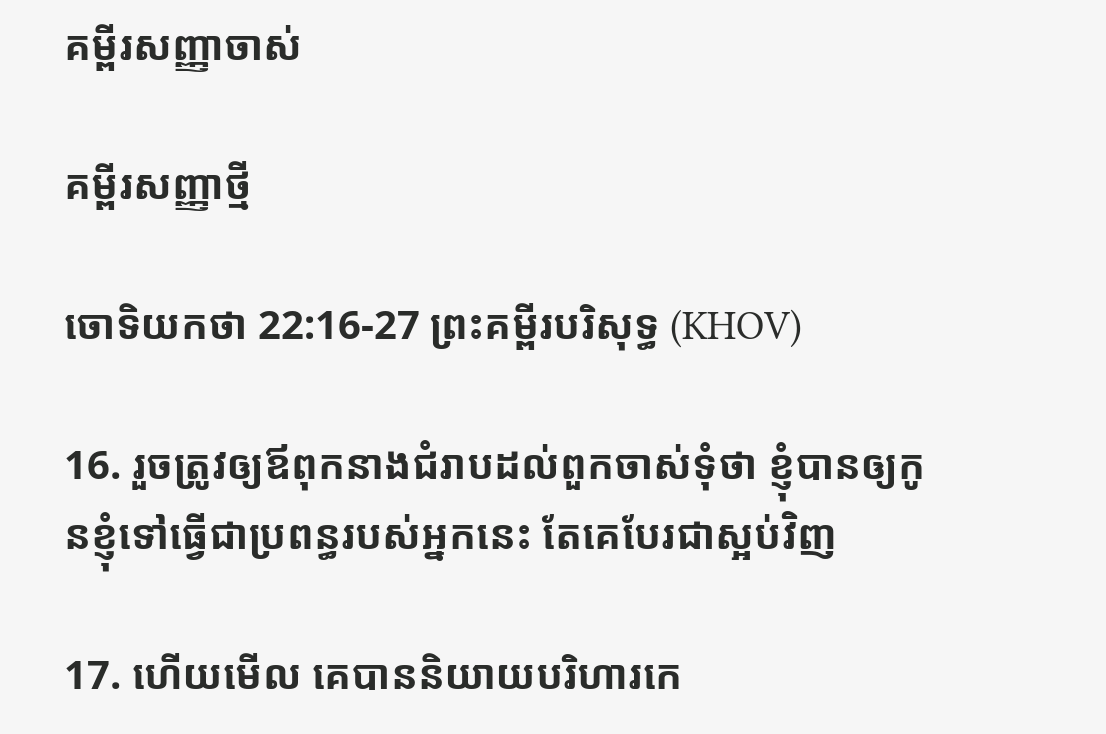គម្ពីរសញ្ញាចាស់

គម្ពីរសញ្ញាថ្មី

ចោទិយ‌កថា 22:16-27 ព្រះគម្ពីរបរិសុទ្ធ (KHOV)

16. រួចត្រូវឲ្យឪពុកនាងជំរាបដល់ពួកចាស់‌ទុំថា ខ្ញុំបានឲ្យកូនខ្ញុំទៅធ្វើជាប្រពន្ធរបស់អ្នកនេះ តែគេបែរជាស្អប់វិញ

17. ហើយមើល គេបាននិយាយបរិហារ‌កេ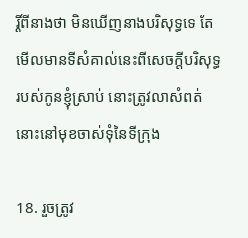រ្តិ៍ពីនាងថា មិនឃើញនាងបរិសុទ្ធទេ តែមើលមានទីសំគាល់នេះពីសេចក្ដីបរិសុទ្ធរបស់កូនខ្ញុំស្រាប់ នោះត្រូវលាសំពត់នោះនៅមុខចាស់‌ទុំនៃទីក្រុង

18. រួចត្រូវ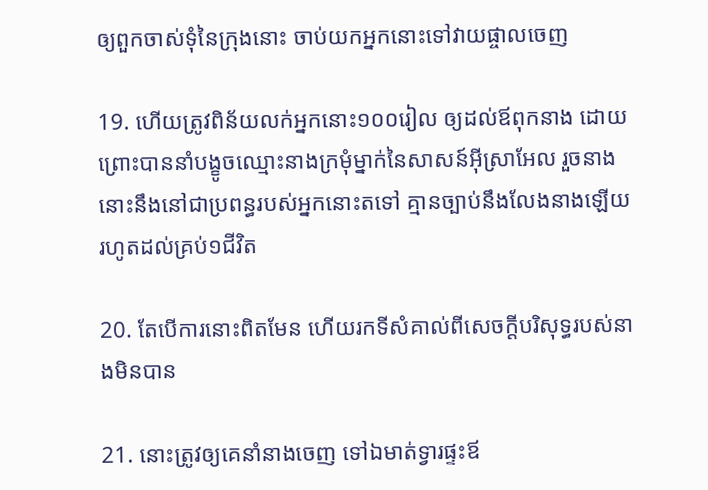ឲ្យពួកចាស់‌ទុំនៃក្រុងនោះ ចាប់យកអ្នកនោះទៅវាយ‌ផ្ចាលចេញ

19. ហើយត្រូវពិន័យលក់អ្នកនោះ១០០រៀល ឲ្យដល់ឪពុកនាង ដោយព្រោះបាននាំបង្ខូចឈ្មោះនាងក្រមុំម្នាក់នៃសាសន៍អ៊ីស្រា‌អែល រួចនាងនោះនឹងនៅជាប្រពន្ធរបស់អ្នកនោះតទៅ គ្មានច្បាប់នឹងលែងនាងឡើយ រហូតដល់គ្រប់១ជីវិត

20. តែបើការនោះពិតមែន ហើយរកទីសំគាល់ពីសេចក្ដីបរិសុទ្ធរបស់នាងមិនបាន

21. នោះត្រូវឲ្យគេនាំនាងចេញ ទៅឯមាត់ទ្វារផ្ទះឪ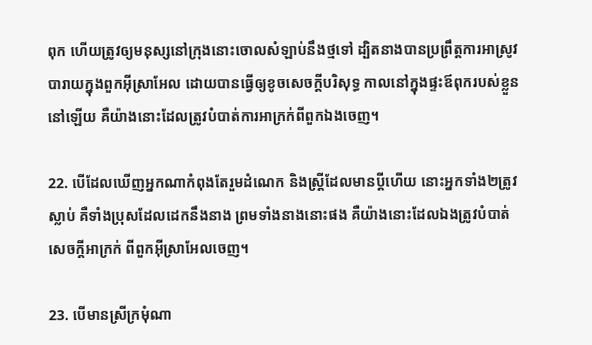ពុក ហើយត្រូវឲ្យមនុស្សនៅក្រុងនោះចោលសំឡាប់នឹងថ្មទៅ ដ្បិតនាងបានប្រព្រឹត្តការអាស្រូវបារាយក្នុងពួកអ៊ីស្រា‌អែល ដោយបានធ្វើឲ្យខូចសេចក្ដីបរិសុទ្ធ កាលនៅក្នុងផ្ទះឪពុករបស់ខ្លួននៅឡើយ គឺយ៉ាងនោះដែលត្រូវបំបាត់ការអាក្រក់ពីពួកឯងចេញ។

22. បើដែលឃើញអ្នកណាកំពុងតែរួម‌ដំណេក និងស្ត្រីដែលមានប្ដីហើយ នោះអ្នកទាំង២ត្រូវស្លាប់ គឺទាំងប្រុសដែលដេកនឹងនាង ព្រមទាំងនាងនោះផង គឺយ៉ាងនោះដែលឯងត្រូវបំបាត់សេចក្ដីអាក្រក់ ពីពួកអ៊ីស្រា‌អែលចេញ។

23. បើមានស្រីក្រមុំណា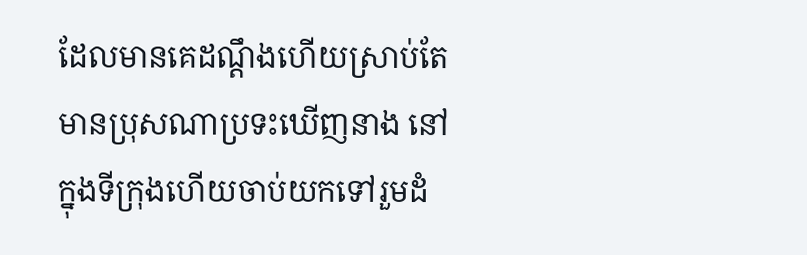ដែលមានគេដណ្តឹងហើយស្រាប់តែមានប្រុសណាប្រទះឃើញនាង នៅក្នុងទីក្រុងហើយចាប់យកទៅរួមដំ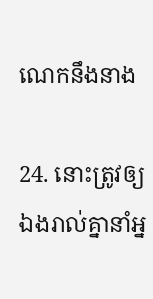ណេកនឹងនាង

24. នោះត្រូវឲ្យឯងរាល់គ្នានាំអ្ន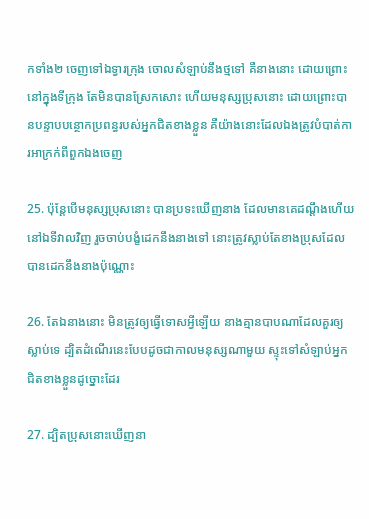កទាំង២ ចេញទៅឯទ្វារក្រុង ចោលសំឡាប់នឹងថ្មទៅ គឺនាងនោះ ដោយព្រោះនៅក្នុងទីក្រុង តែមិនបានស្រែកសោះ ហើយមនុស្សប្រុសនោះ ដោយព្រោះបានបន្ទាប‌បន្ថោកប្រពន្ធរបស់អ្នកជិតខាងខ្លួន គឺយ៉ាងនោះដែលឯងត្រូវបំបាត់ការអាក្រក់ពីពួកឯងចេញ

25. ប៉ុន្តែបើមនុស្សប្រុសនោះ បានប្រទះឃើញនាង ដែលមានគេដណ្តឹងហើយ នៅឯទីវាលវិញ រួចចាប់បង្ខំដេកនឹងនាងទៅ នោះត្រូវស្លាប់តែខាងប្រុសដែលបានដេកនឹងនាងប៉ុណ្ណោះ

26. តែឯនាងនោះ មិនត្រូវឲ្យធ្វើទោសអ្វីឡើយ នាងគ្មានបាបណាដែលគួរឲ្យស្លាប់ទេ ដ្បិតដំណើរនេះបែបដូចជាកាលមនុស្សណាមួយ ស្ទុះទៅសំឡាប់អ្នកជិតខាងខ្លួនដូច្នោះដែរ

27. ដ្បិតប្រុសនោះឃើញនា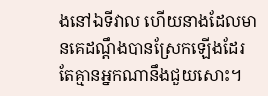ងនៅឯទីវាល ហើយនាងដែលមានគេដណ្តឹងបានស្រែកឡើងដែរ តែគ្មានអ្នកណានឹងជួយសោះ។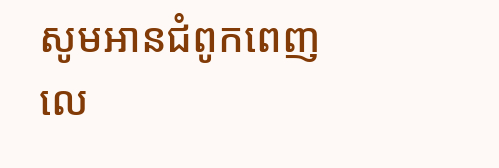សូមអានជំពូកពេញលេ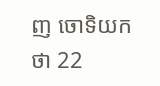ញ ចោទិយ‌កថា 22